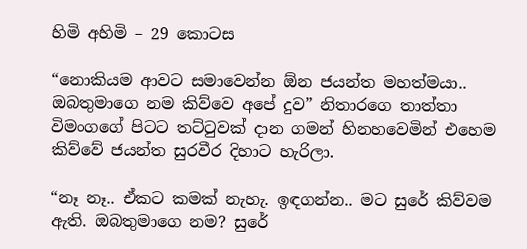හිමි අහිමි – 29 කොටස

“නොකියම ආවට සමාවෙන්න ඕන ජයන්ත මහත්මයා.. ඔබතුමාගෙ නම කිව්වෙ අපේ දුව” නිතාරගෙ තාත්තා විමංගගේ පිටට තට්ටුවක් දාන ගමන් හිනහවෙමින් එහෙම කිව්වේ ජයන්ත සුරවීර දිහාට හැරිලා.

“නෑ නෑ.. ඒකට කමක් නැහැ. ඉඳගන්න.. මට සුරේ කිව්වම ඇති. ඔබතුමාගෙ නම? සුරේ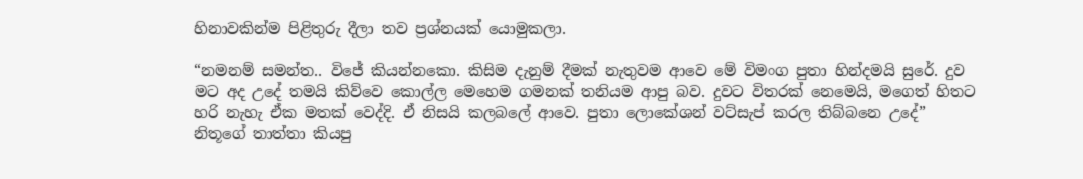හිනාවකින්ම පිළිතුරු දීලා තව ප්‍රශ්නයක් යොමුකලා.

“නමනම් සමන්ත.. විජේ කියන්නකො. කිසිම දැනුම් දීමක් නැතුවම ආවෙ මේ විමංග පුතා හින්දමයි සුරේ. දුව මට අද උදේ තමයි කිව්වෙ කොල්ල මෙහෙම ගමනක් තනියම ආපු බව. දුවට විතරක් නෙමෙයි, මගෙත් හිතට හරි නැහැ ඒක මතක් වෙද්දි. ඒ නිසයි කලබලේ ආවෙ. පුතා ලොකේශන් වට්සැප් කරල තිබ්බනෙ උදේ” නිතූගේ තාත්තා කියපු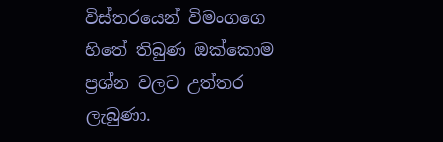විස්තරයෙන් විමංගගෙ හිතේ තිබුණ ඔක්කොම ප්‍රශ්න වලට උත්තර ලැබුණා.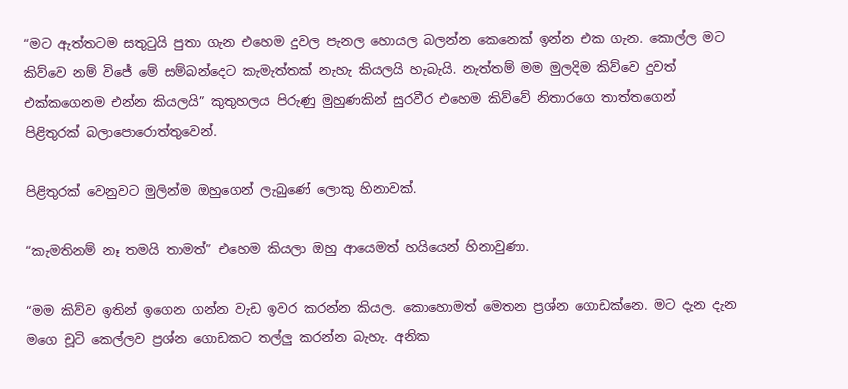“මට ඇත්තටම සතුටුයි පුතා ගැන එහෙම දුවල පැනල හොයල බලන්න කෙනෙක් ඉන්න එක ගැන. කොල්ල මට කිව්වෙ නම් විජේ මේ සම්බන්දෙට කැමැත්තක් නැහැ කියලයි හැබැයි. නැත්තම් මම මුලදිම කිව්වෙ දුවත් එක්කගෙනම එන්න කියලයි” කුතුහලය පිරුණු මුහුණකින් සුරවීර එහෙම කිව්වේ නිතාරගෙ තාත්තගෙන් පිළිතුරක් බලාපොරොත්තුවෙන්.

පිළිතුරක් වෙනුවට මුලින්ම ඔහුගෙන් ලැබුණේ ලොකු හිනාවක්.

“කැමතිනම් නෑ තමයි තාමත්” එහෙම කියලා ඔහු ආයෙමත් හයියෙන් හිනාවුණා.

“මම කිව්ව ඉතින් ඉගෙන ගන්න වැඩ ඉවර කරන්න කියල. කොහොමත් මෙතන ප්‍රශ්න ගොඩක්නෙ. මට දැන දැන මගෙ චූටි කෙල්ලව ප්‍රශ්න ගොඩකට තල්ලු කරන්න බැහැ. අනික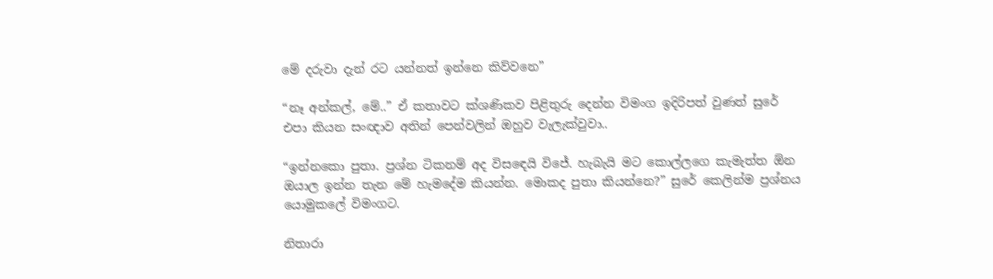මේ දරුවා දැන් රට යන්නත් ඉන්නෙ කිව්වනෙ”

“නෑ අන්කල්, මේ..” ඒ කතාවට ක්ශණිකව පිළිතුරු දෙන්න විමංග ඉදිරිපත් වුණත් සුරේ එපා කියන සංඥාව අතින් පෙන්වලින් ඔහුව වැලැක්වුවා..

“ඉන්නකො පුතා. ප්‍රශ්න ටිකනම් අද විසඳෙයි විජේ. හැබැයි මට කොල්ලගෙ කැමැත්ත ඕන ඔයාල ඉන්න තැන මේ හැමදේම කියන්න. මොකද පුතා කියන්නෙ?” සුරේ කෙලින්ම ප්‍රශ්නය යොමුකලේ විමංගට.

නිතාරා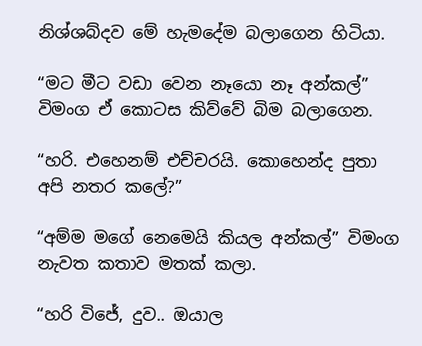නිශ්ශබ්දව මේ හැමදේම බලාගෙන හිටියා.

“මට මීට වඩා වෙන නෑයො නෑ අන්කල්” විමංග ඒ කොටස කිව්වේ බිම බලාගෙන.

“හරි. එහෙනම් එච්චරයි. කොහෙන්ද පුතා අපි නතර කලේ?”

“අම්ම මගේ නෙමෙයි කියල අන්කල්” විමංග නැවත කතාව මතක් කලා.

“හරි විජේ, දුව.. ඔයාල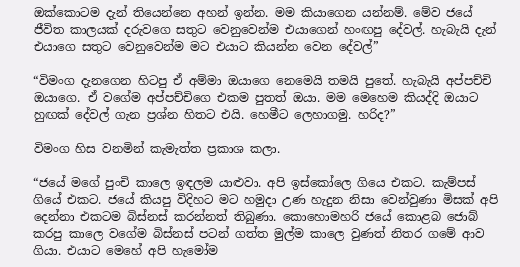ඔක්කොටම දැන් තියෙන්නෙ අහන් ඉන්න. මම කියාගෙන යන්නම්. මේව ජයේ ජීවිත කාලයක් දරුවගෙ සතුට වෙනුවෙන්ම එයාගෙන් හංඟපු දේවල්. හැබැයි දැන් එයාගෙ සතුට වෙනුවෙන්ම මට එයාට කියන්න වෙන දේවල්”

“විමංග දැනගෙන හිටපු ඒ අම්මා ඔයාගෙ නෙමෙයි තමයි පුතේ. හැබැයි අප්පච්චි ඔයාගෙ. ඒ වගේම අප්පච්චිගෙ එකම පුතත් ඔයා. මම මෙහෙම කියද්දි ඔයාට හුඟක් දේවල් ගැන ප්‍රශ්න හිතට එයි. හෙමීට ලෙහාගමු. හරිද?”

විමංග හිස වනමින් කැමැත්ත ප්‍රකාශ කලා.

“ජයේ මගේ පුංචි කාලෙ ඉඳලම යාළුවා. අපි ඉස්කෝලෙ ගියෙ එකට. කැම්පස් ගියේ එකට. ජයේ කියපු විදිහට මට හමුදා උණ හැදුන නිසා වෙන්වුණා මිසක් අපි දෙන්නා එකටම බිස්නස් කරන්නත් තිබුණා. කොහොමහරි ජයේ කොළබ ජොබ් කරපු කාලෙ වගේම බිස්නස් පටන් ගත්ත මුල්ම කාලෙ වුණත් නිතර ගමේ ආව ගියා. එයාට මෙහේ අපි හැමෝම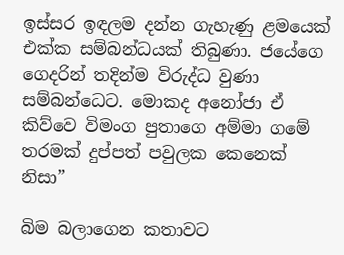ඉස්සර ඉඳලම දන්න ගැහැණු ළමයෙක් එක්ක සම්බන්ධයක් තිබුණා. ජයේගෙ ගෙදරින් තදින්ම විරුද්ධ වුණා සම්බන්ධෙට. මොකද අනෝජා ඒ කිව්වෙ විමංග පුතාගෙ අම්මා ගමේ තරමක් දුප්පත් පවුලක කෙනෙක් නිසා”

බිම බලාගෙන කතාවට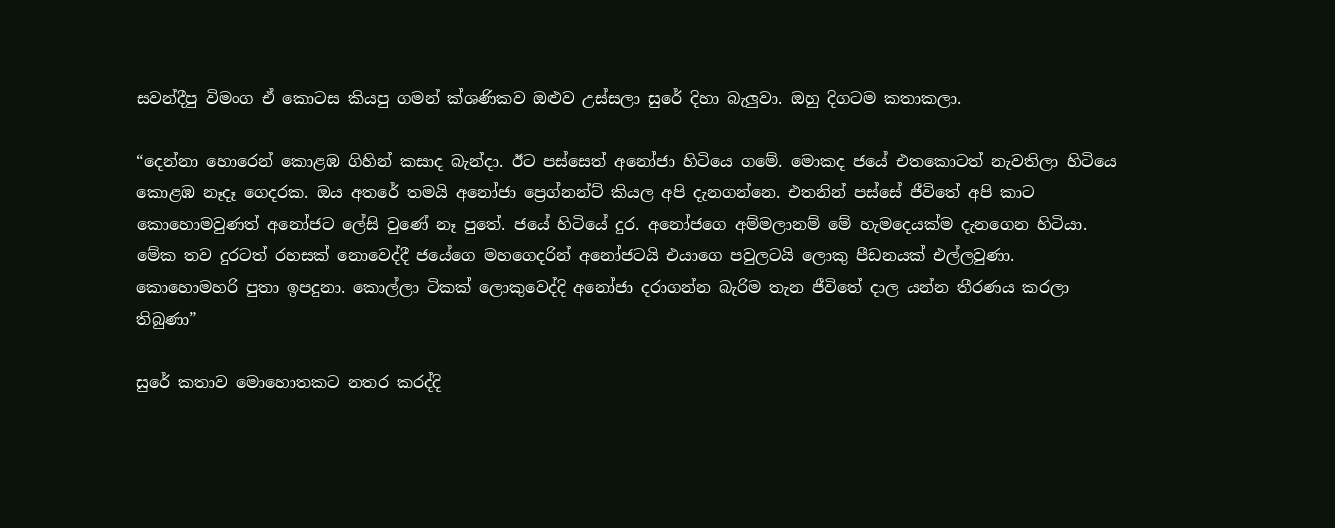සවන්දීපු විමංග ඒ කොටස කියපු ගමන් ක්ශණිකව ඔළුව උස්සලා සුරේ දිහා බැලුවා. ඔහු දිගටම කතාකලා.

“දෙන්නා හොරෙන් කොළඹ ගිහින් කසාද බැන්දා. ඊට පස්සෙත් අනෝජා හිටියෙ ගමේ. මොකද ජයේ එතකොටත් නැවතිලා හිටියෙ කොළඹ නෑදෑ ගෙදරක. ඔය අතරේ තමයි අනෝජා ප්‍රෙග්නන්ට් කියල අපි දැනගන්නෙ. එතනින් පස්සේ ජීවිතේ අපි කාට කොහොමවුණත් අනෝජට ලේසි වුණේ නෑ පුතේ. ජයේ හිටියේ දුර. අනෝජගෙ අම්මලානම් මේ හැමදෙයක්ම දැනගෙන හිටියා. මේක තව දුරටත් රහසක් නොවෙද්දී ජයේගෙ මහගෙදරින් අනෝජටයි එයාගෙ පවුලටයි ලොකු පීඩනයක් එල්ලවුණා. කොහොමහරි පුතා ඉපදුනා. කොල්ලා ටිකක් ලොකුවෙද්දි අනෝජා දරාගන්න බැරිම තැන ජීවිතේ දාල යන්න තීරණය කරලා තිබුණා”

සුරේ කතාව මොහොතකට නතර කරද්දි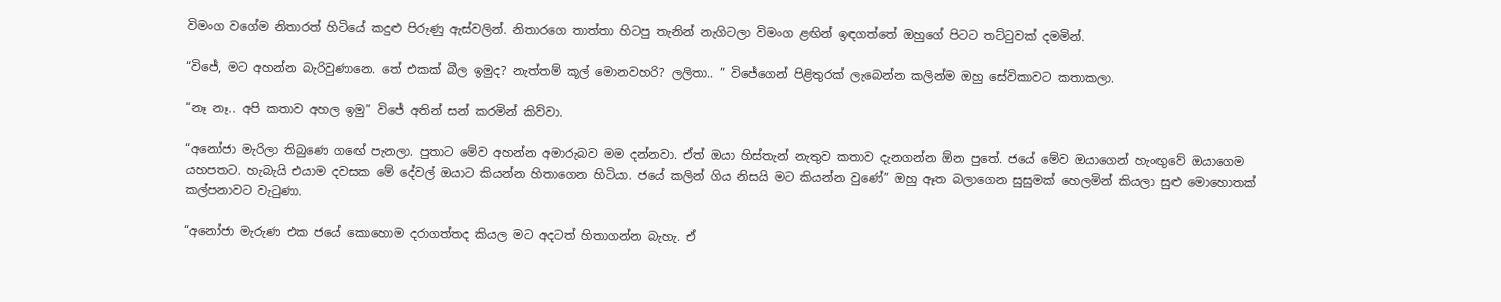විමංග වගේම නිතාරත් හිටියේ කදුළු පිරුණු ඇස්වලින්. නිතාරගෙ තාත්තා හිටපු තැනින් නැගිටලා විමංග ළඟින් ඉඳගත්තේ ඔහුගේ පිටට තට්ටුවක් දමමින්.

“විජේ, මට අහන්න බැරිවුණානෙ. තේ එකක් බීල ඉමුද? නැත්තම් කූල් මොනවහරි? ලලිතා.. ” විජේගෙන් පිළිතුරක් ලැබෙන්න කලින්ම ඔහු සේවිකාවට කතාකලා.

“නෑ නෑ.. අපි කතාව අහල ඉමු” විජේ අතින් සන් කරමින් කිව්වා.

“අනෝජා මැරිලා තිබුණෙ ගඟේ පැනලා. පුතාට මේව අහන්න අමාරුබව මම දන්නවා. ඒත් ඔයා හිස්තැන් නැතුව කතාව දැනගන්න ඕන පුතේ. ජයේ මේව ඔයාගෙන් හැංඟුවේ ඔයාගෙම යහපතට. හැබැයි එයාම දවසක මේ දේවල් ඔයාට කියන්න හිතාගෙන හිටියා. ජයේ කලින් ගිය නිසයි මට කියන්න වුණේ” ඔහු ඈත බලාගෙන සුසුමක් හෙලමින් කියලා සුළු මොහොතක් කල්පනාවට වැටුණා.

“අනෝජා මැරුණ එක ජයේ කොහොම දරාගත්තද කියල මට අදටත් හිතාගන්න බැහැ. ඒ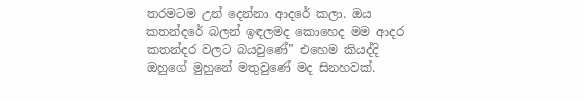තරමටම උන් දෙන්නා ආදරේ කලා. ඔය කතන්දරේ බලන් ඉඳලමද කොහෙද මම ආදර කතන්දර වලට බයවුණේ” එහෙම කියද්දි ඔහුගේ මුහුනේ මතුවුණේ මද සිනහවක්.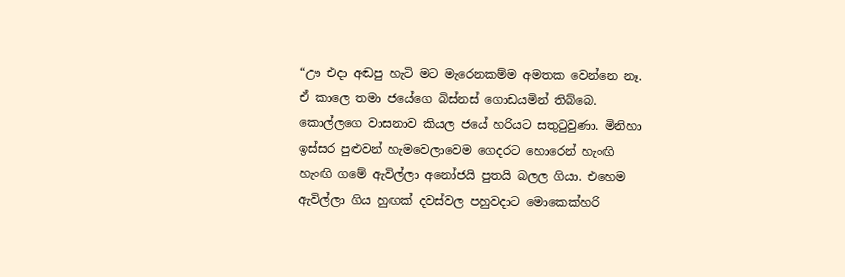“ඌ එදා අඬපු හැටි මට මැරෙනකම්ම අමතක වෙන්නෙ නෑ. ඒ කාලෙ තමා ජයේගෙ බිස්නස් ගොඩයමින් තිබ්බෙ. කොල්ලගෙ වාසනාව කියල ජයේ හරියට සතුටුවුණා. මිනිහා ඉස්සර පුළුවන් හැමවෙලාවෙම ගෙදරට හොරෙන් හැංඟි හැංඟි ගමේ ඇවිල්ලා අනෝජයි පුතයි බලල ගියා. එහෙම ඇවිල්ලා ගිය හුඟක් දවස්වල පහුවදාට මොකෙක්හරි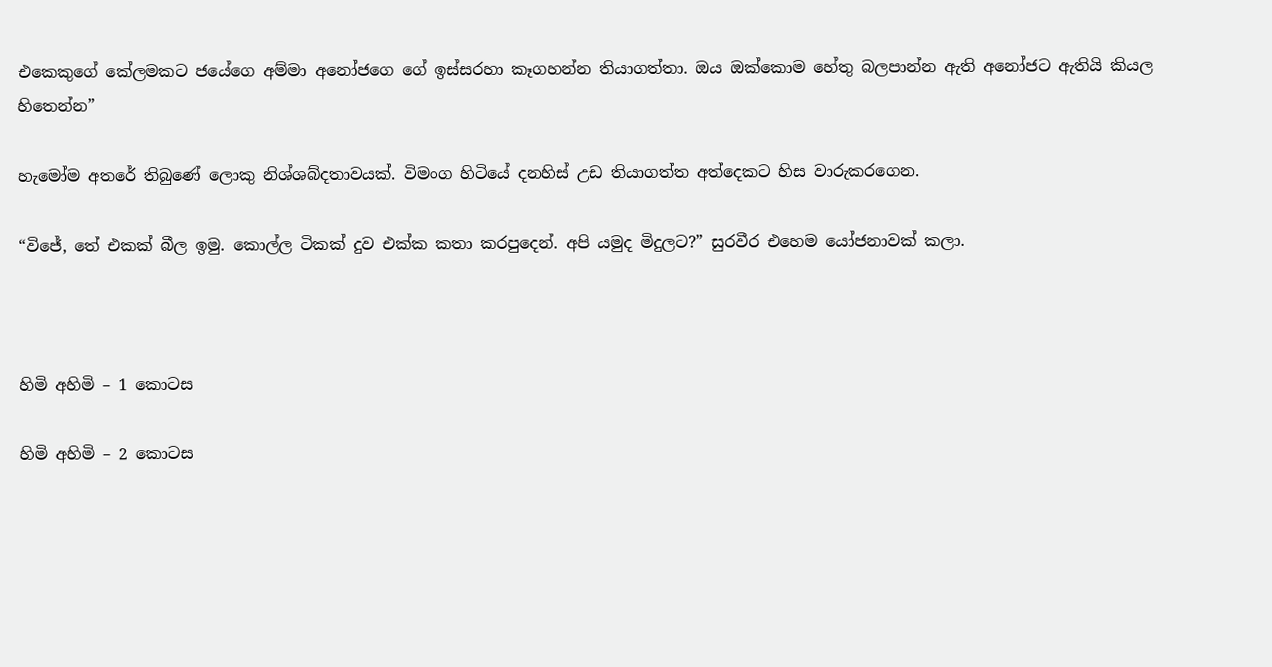එකෙකුගේ කේලමකට ජයේගෙ අම්මා අනෝජගෙ ගේ ඉස්සරහා කෑගහන්න තියාගත්තා. ඔය ඔක්කොම හේතු බලපාන්න ඇති අනෝජට ඇතියි කියල හිතෙන්න”

හැමෝම අතරේ තිබුණේ ලොකු නිශ්ශබ්දතාවයක්. විමංග හිටියේ දනහිස් උඩ තියාගත්ත අත්දෙකට හිස වාරුකරගෙන.

“විජේ, තේ එකක් බීල ඉමු. කොල්ල ටිකක් දුව එක්ක කතා කරපුදෙන්. අපි යමුද මිදුලට?” සුරවීර එහෙම යෝජනාවක් කලා.



හිමි අහිමි – 1 කොටස

හිමි අහිමි – 2 කොටස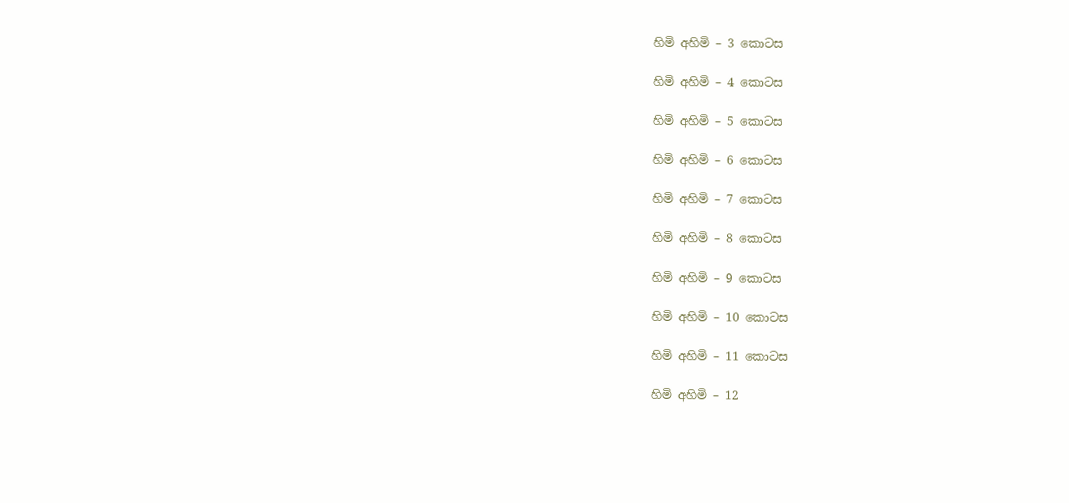හිමි අහිමි – 3 කොටස

හිමි අහිමි – 4 කොටස

හිමි අහිමි – 5 කොටස

හිමි අහිමි – 6 කොටස

හිමි අහිමි – 7 කොටස

හිමි අහිමි – 8 කොටස

හිමි අහිමි – 9 කොටස

හිමි අහිමි – 10 කොටස

හිමි අහිමි – 11 කොටස

හිමි අහිමි – 12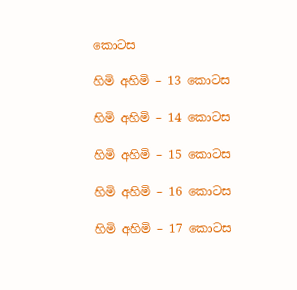කොටස

හිමි අහිමි – 13 කොටස

හිමි අහිමි – 14 කොටස

හිමි අහිමි – 15 කොටස

හිමි අහිමි – 16 කොටස

හිමි අහිමි – 17 කොටස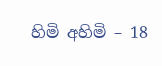හිමි අහිමි – 18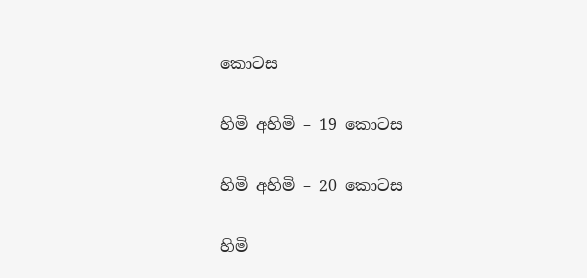කොටස

හිමි අහිමි – 19 කොටස

හිමි අහිමි – 20 කොටස

හිමි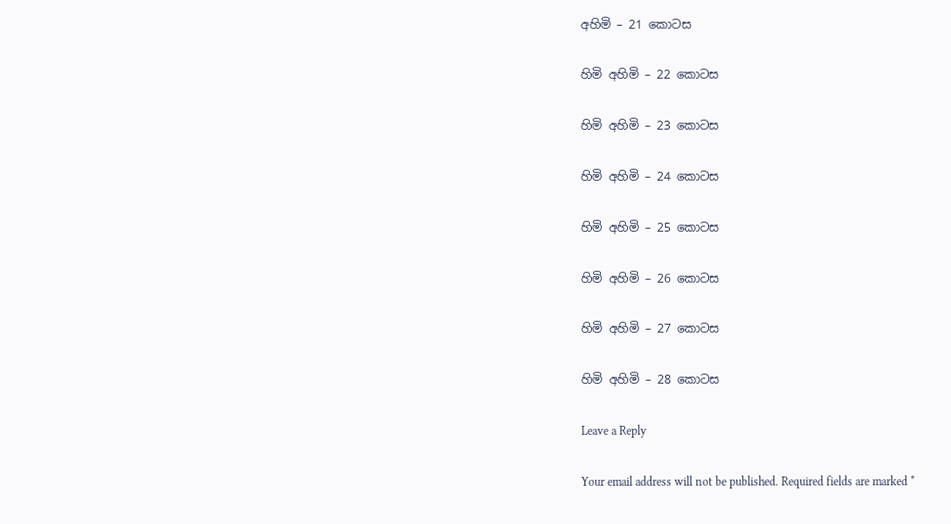අහිමි – 21 කොටස

හිමි අහිමි – 22 කොටස

හිමි අහිමි – 23 කොටස

හිමි අහිමි – 24 කොටස

හිමි අහිමි – 25 කොටස

හිමි අහිමි – 26 කොටස

හිමි අහිමි – 27 කොටස

හිමි අහිමි – 28 කොටස

Leave a Reply

Your email address will not be published. Required fields are marked *